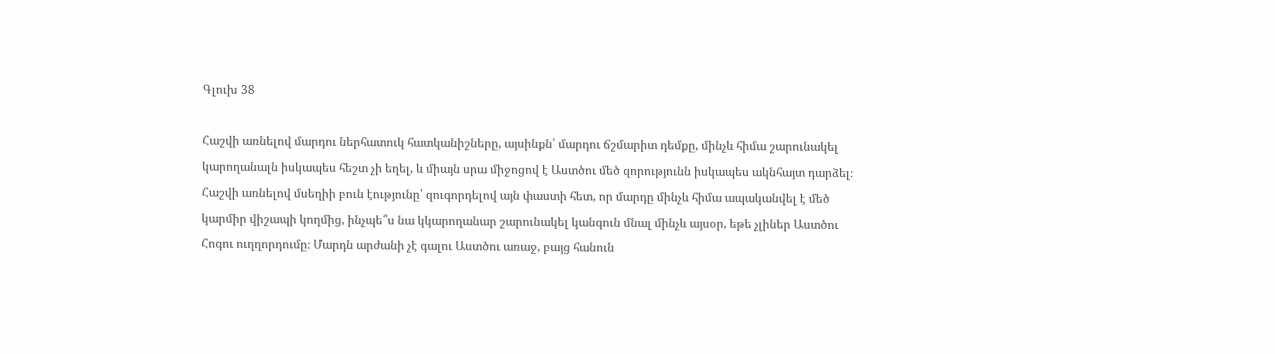Գլուխ 38

Հաշվի առնելով մարդու ներհատուկ հատկանիշները, այսինքն՝ մարդու ճշմարիտ դեմքը, մինչև հիմա շարունակել կարողանալն իսկապես հեշտ չի եղել, և միայն սրա միջոցով է Աստծու մեծ զորությունն իսկապես ակնհայտ դարձել։ Հաշվի առնելով մսեղիի բուն էությունը՝ զուգորդելով այն փաստի հետ, որ մարդը մինչև հիմա ապականվել է մեծ կարմիր վիշապի կողմից, ինչպե՞ս նա կկարողանար շարունակել կանգուն մնալ մինչև այսօր, եթե չլիներ Աստծու Հոգու ուղղորդումը։ Մարդն արժանի չէ գալու Աստծու առաջ, բայց հանուն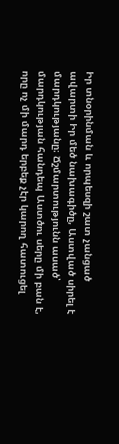Իր տնօրինման և որպեսզի շատ չանցած ավարտի Իր մեծ նախագիծը, Աստված սիրել է մարդկությանը։ Ճշմարտությունն ասած՝ մարդկության հանդեպ Աստծու սերը մի բան է, որը ոչ մի մարդ երբեք չէր կարող հատուցել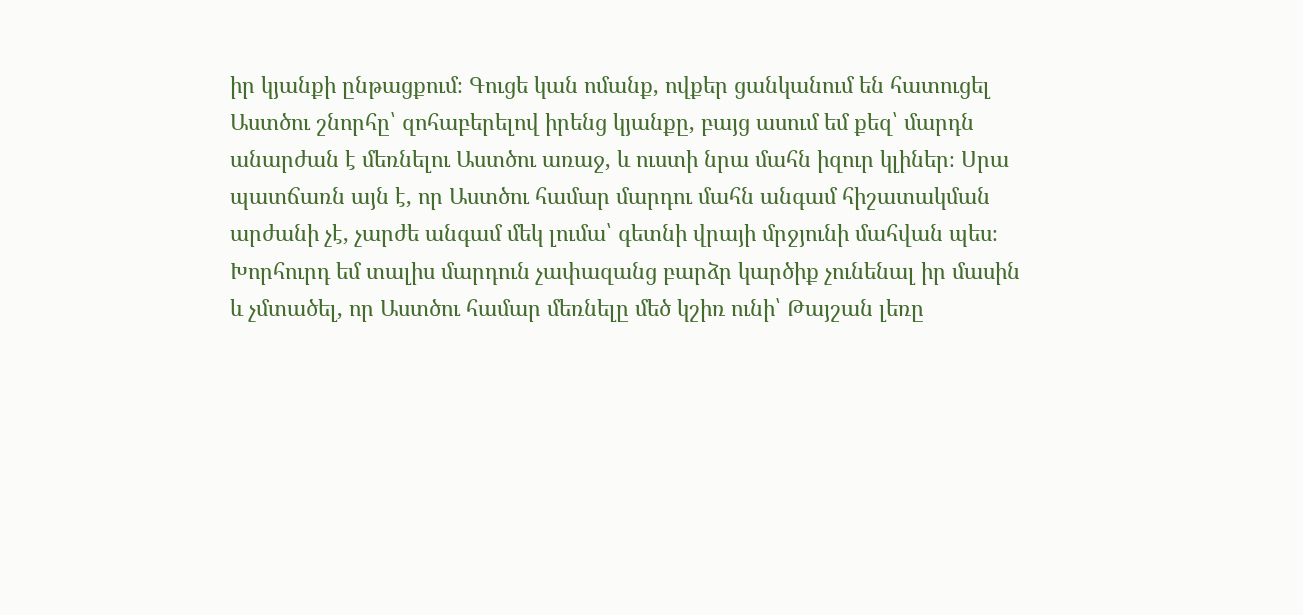իր կյանքի ընթացքում։ Գուցե կան ոմանք, ովքեր ցանկանում են հատուցել Աստծու շնորհը՝ զոհաբերելով իրենց կյանքը, բայց ասում եմ քեզ՝ մարդն անարժան է մեռնելու Աստծու առաջ, և ուստի նրա մահն իզուր կլիներ։ Սրա պատճառն այն է, որ Աստծու համար մարդու մահն անգամ հիշատակման արժանի չէ, չարժե անգամ մեկ լումա՝ գետնի վրայի մրջյունի մահվան պես։ Խորհուրդ եմ տալիս մարդուն չափազանց բարձր կարծիք չունենալ իր մասին և չմտածել, որ Աստծու համար մեռնելը մեծ կշիռ ունի՝ Թայշան լեռը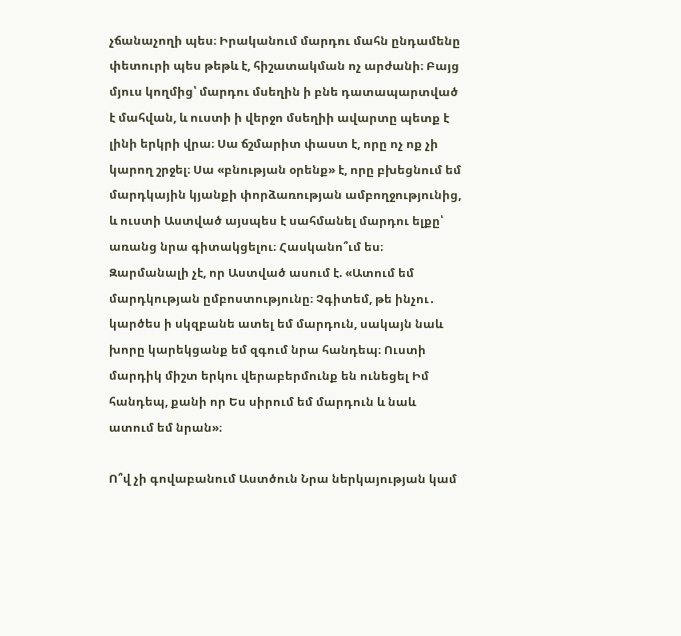չճանաչողի պես։ Իրականում մարդու մահն ընդամենը փետուրի պես թեթև է, հիշատակման ոչ արժանի։ Բայց մյուս կողմից՝ մարդու մսեղին ի բնե դատապարտված է մահվան, և ուստի ի վերջո մսեղիի ավարտը պետք է լինի երկրի վրա։ Սա ճշմարիտ փաստ է, որը ոչ ոք չի կարող շրջել։ Սա «բնության օրենք» է, որը բխեցնում եմ մարդկային կյանքի փորձառության ամբողջությունից, և ուստի Աստված այսպես է սահմանել մարդու ելքը՝ առանց նրա գիտակցելու։ Հասկանո՞ւմ ես։ Զարմանալի չէ, որ Աստված ասում է. «Ատում եմ մարդկության ըմբոստությունը։ Չգիտեմ, թե ինչու․ կարծես ի սկզբանե ատել եմ մարդուն, սակայն նաև խորը կարեկցանք եմ զգում նրա հանդեպ։ Ուստի մարդիկ միշտ երկու վերաբերմունք են ունեցել Իմ հանդեպ, քանի որ Ես սիրում եմ մարդուն և նաև ատում եմ նրան»։

Ո՞վ չի գովաբանում Աստծուն Նրա ներկայության կամ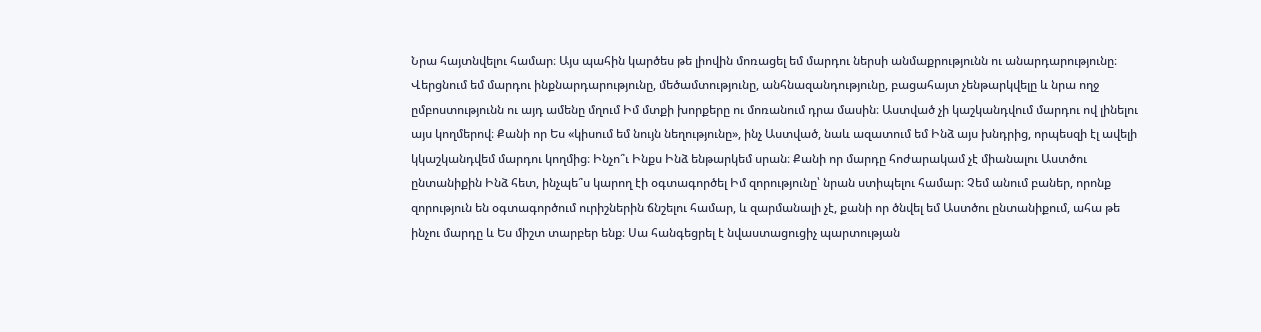Նրա հայտնվելու համար։ Այս պահին կարծես թե լիովին մոռացել եմ մարդու ներսի անմաքրությունն ու անարդարությունը։ Վերցնում եմ մարդու ինքնարդարությունը, մեծամտությունը, անհնազանդությունը, բացահայտ չենթարկվելը և նրա ողջ ըմբոստությունն ու այդ ամենը մղում Իմ մտքի խորքերը ու մոռանում դրա մասին։ Աստված չի կաշկանդվում մարդու ով լինելու այս կողմերով։ Քանի որ Ես «կիսում եմ նույն նեղությունը», ինչ Աստված, նաև ազատում եմ Ինձ այս խնդրից, որպեսզի էլ ավելի կկաշկանդվեմ մարդու կողմից։ Ինչո՞ւ Ինքս Ինձ ենթարկեմ սրան։ Քանի որ մարդը հոժարակամ չէ միանալու Աստծու ընտանիքին Ինձ հետ, ինչպե՞ս կարող էի օգտագործել Իմ զորությունը՝ նրան ստիպելու համար։ Չեմ անում բաներ, որոնք զորություն են օգտագործում ուրիշներին ճնշելու համար, և զարմանալի չէ, քանի որ ծնվել եմ Աստծու ընտանիքում, ահա թե ինչու մարդը և Ես միշտ տարբեր ենք։ Սա հանգեցրել է նվաստացուցիչ պարտության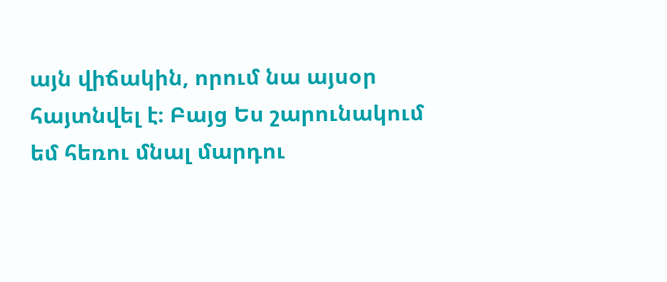այն վիճակին, որում նա այսօր հայտնվել է։ Բայց Ես շարունակում եմ հեռու մնալ մարդու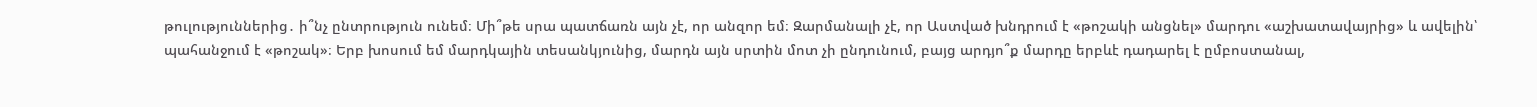թուլություններից․ ի՞նչ ընտրություն ունեմ։ Մի՞թե սրա պատճառն այն չէ, որ անզոր եմ։ Զարմանալի չէ, որ Աստված խնդրում է «թոշակի անցնել» մարդու «աշխատավայրից» և ավելին՝ պահանջում է «թոշակ»։ Երբ խոսում եմ մարդկային տեսանկյունից, մարդն այն սրտին մոտ չի ընդունում, բայց արդյո՞ք մարդը երբևէ դադարել է ըմբոստանալ,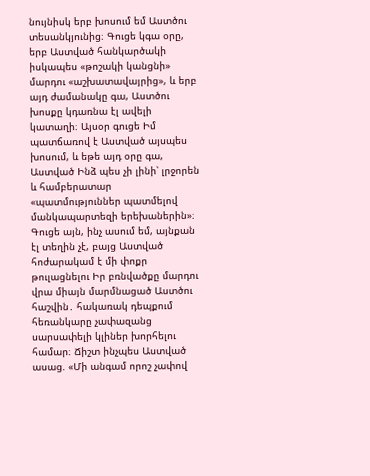նույնիսկ երբ խոսում եմ Աստծու տեսանկյունից։ Գուցե կգա օրը, երբ Աստված հանկարծակի իսկապես «թոշակի կանցնի» մարդու «աշխատավայրից», և երբ այդ ժամանակը գա, Աստծու խոսքը կդառնա էլ ավելի կատաղի։ Այսօր գուցե Իմ պատճառով է Աստված այսպես խոսում, և եթե այդ օրը գա, Աստված Ինձ պես չի լինի՝ լրջորեն և համբերատար «պատմություններ պատմելով մանկապարտեզի երեխաներին»։ Գուցե այն, ինչ ասում եմ, այնքան էլ տեղին չէ, բայց Աստված հոժարակամ է մի փոքր թուլացնելու Իր բռնվածքը մարդու վրա միայն մարմնացած Աստծու հաշվին․ հակառակ դեպքում հեռանկարը չափազանց սարսափելի կլիներ խորհելու համար։ Ճիշտ ինչպես Աստված ասաց. «Մի անգամ որոշ չափով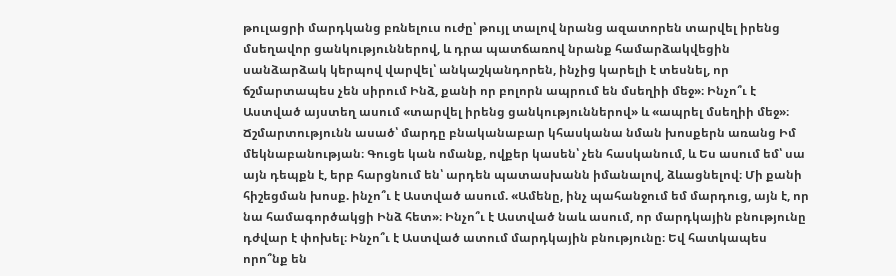թուլացրի մարդկանց բռնելուս ուժը՝ թույլ տալով նրանց ազատորեն տարվել իրենց մսեղավոր ցանկություններով, և դրա պատճառով նրանք համարձակվեցին սանձարձակ կերպով վարվել՝ անկաշկանդորեն, ինչից կարելի է տեսնել, որ ճշմարտապես չեն սիրում Ինձ, քանի որ բոլորն ապրում են մսեղիի մեջ»։ Ինչո՞ւ է Աստված այստեղ ասում «տարվել իրենց ցանկություններով» և «ապրել մսեղիի մեջ»։ Ճշմարտությունն ասած՝ մարդը բնականաբար կհասկանա նման խոսքերն առանց Իմ մեկնաբանության։ Գուցե կան ոմանք, ովքեր կասեն՝ չեն հասկանում, և Ես ասում եմ՝ սա այն դեպքն է, երբ հարցնում են՝ արդեն պատասխանն իմանալով, ձևացնելով։ Մի քանի հիշեցման խոսք. ինչո՞ւ է Աստված ասում. «Ամենը, ինչ պահանջում եմ մարդուց, այն է, որ նա համագործակցի Ինձ հետ»։ Ինչո՞ւ է Աստված նաև ասում, որ մարդկային բնությունը դժվար է փոխել։ Ինչո՞ւ է Աստված ատում մարդկային բնությունը։ Եվ հատկապես որո՞նք են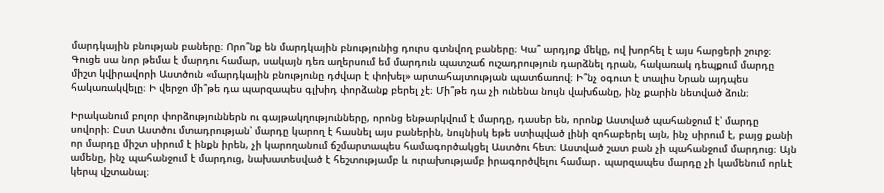մարդկային բնության բաները։ Որո՞նք են մարդկային բնությունից դուրս գտնվող բաները։ Կա՞ արդյոք մեկը, ով խորհել է այս հարցերի շուրջ։ Գուցե սա նոր թեմա է մարդու համար, սակայն դեռ աղերսում եմ մարդուն պատշաճ ուշադրություն դարձնել դրան, հակառակ դեպքում մարդը միշտ կվիրավորի Աստծուն «մարդկային բնությունը դժվար է փոխել» արտահայտության պատճառով։ Ի՞նչ օգուտ է տալիս Նրան այդպես հակառակվելը։ Ի վերջո մի՞թե դա պարզապես գլխիդ փորձանք բերել չէ։ Մի՞թե դա չի ունենա նույն վախճանը, ինչ քարին նետված ձուն։

Իրականում բոլոր փորձություններն ու գայթակղությունները, որոնց ենթարկվում է մարդը, դասեր են, որոնք Աստված պահանջում է՝ մարդը սովորի։ Ըստ Աստծու մտադրության՝ մարդը կարող է հասնել այս բաներին, նույնիսկ եթե ստիպված լինի զոհաբերել այն, ինչ սիրում է, բայց քանի որ մարդը միշտ սիրում է ինքն իրեն, չի կարողանում ճշմարտապես համագործակցել Աստծու հետ։ Աստված շատ բան չի պահանջում մարդուց։ Այն ամենը, ինչ պահանջում է մարդուց, նախատեսված է հեշտությամբ և ուրախությամբ իրագործվելու համար․ պարզապես մարդը չի կամենում որևէ կերպ վշտանալ։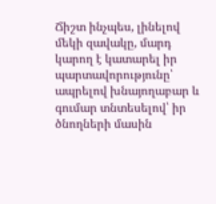Ճիշտ ինչպես, լինելով մեկի զավակը, մարդ կարող է կատարել իր պարտավորությունը՝ ապրելով խնայողաբար և գումար տնտեսելով՝ իր ծնողների մասին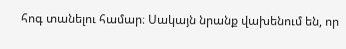հոգ տանելու համար։ Սակայն նրանք վախենում են, որ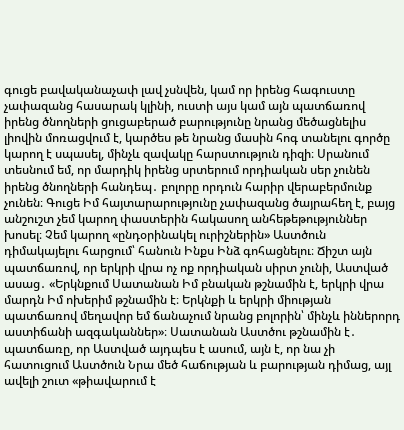գուցե բավականաչափ լավ չսնվեն, կամ որ իրենց հագուստը չափազանց հասարակ կլինի, ուստի այս կամ այն պատճառով իրենց ծնողների ցուցաբերած բարությունը նրանց մեծացնելիս լիովին մոռացվում է, կարծես թե նրանց մասին հոգ տանելու գործը կարող է սպասել, մինչև զավակը հարստություն դիզի։ Սրանում տեսնում եմ, որ մարդիկ իրենց սրտերում որդիական սեր չունեն իրենց ծնողների հանդեպ․ բոլորը որդուն հարիր վերաբերմունք չունեն։ Գուցե Իմ հայտարարությունը չափազանց ծայրահեղ է, բայց անշուշտ չեմ կարող փաստերին հակասող անհեթեթություններ խոսել։ Չեմ կարող «ընդօրինակել ուրիշներին» Աստծուն դիմակայելու հարցում՝ հանուն Ինքս Ինձ գոհացնելու։ Ճիշտ այն պատճառով, որ երկրի վրա ոչ ոք որդիական սիրտ չունի, Աստված ասաց․ «Երկնքում Սատանան Իմ բնական թշնամին է, երկրի վրա մարդն Իմ ոխերիմ թշնամին է։ Երկնքի և երկրի միության պատճառով մեղավոր եմ ճանաչում նրանց բոլորին՝ մինչև իններորդ աստիճանի ազգականներ»։ Սատանան Աստծու թշնամին է․ պատճառը, որ Աստված այդպես է ասում, այն է, որ նա չի հատուցում Աստծուն Նրա մեծ հաճության և բարության դիմաց, այլ ավելի շուտ «թիավարում է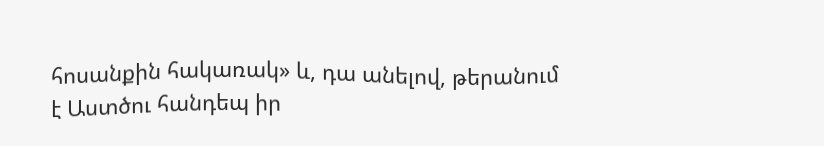հոսանքին հակառակ» և, դա անելով, թերանում է Աստծու հանդեպ իր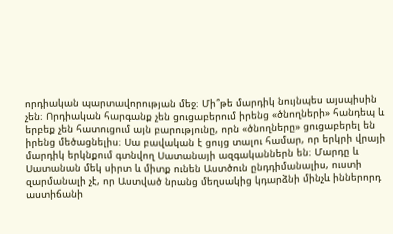որդիական պարտավորության մեջ։ Մի՞թե մարդիկ նույնպես այսպիսին չեն։ Որդիական հարգանք չեն ցուցաբերում իրենց «ծնողների» հանդեպ և երբեք չեն հատուցում այն բարությունը, որն «ծնողները» ցուցաբերել են իրենց մեծացնելիս։ Սա բավական է ցույց տալու համար, որ երկրի վրայի մարդիկ երկնքում գտնվող Սատանայի ազգականներն են։ Մարդը և Սատանան մեկ սիրտ և միտք ունեն Աստծուն ընդդիմանալիս, ուստի զարմանալի չէ, որ Աստված նրանց մեղսակից կդարձնի մինչև իններորդ աստիճանի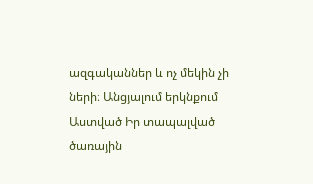ազգականներ և ոչ մեկին չի ների։ Անցյալում երկնքում Աստված Իր տապալված ծառային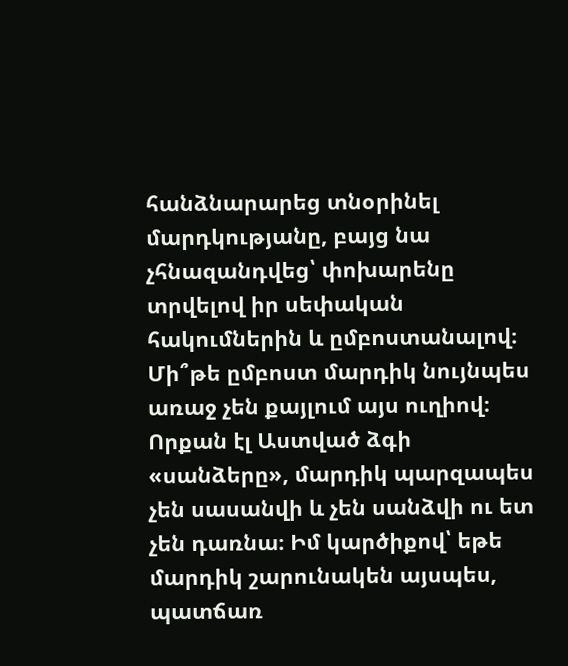հանձնարարեց տնօրինել մարդկությանը, բայց նա չհնազանդվեց՝ փոխարենը տրվելով իր սեփական հակումներին և ըմբոստանալով։ Մի՞թե ըմբոստ մարդիկ նույնպես առաջ չեն քայլում այս ուղիով։ Որքան էլ Աստված ձգի «սանձերը», մարդիկ պարզապես չեն սասանվի և չեն սանձվի ու ետ չեն դառնա։ Իմ կարծիքով՝ եթե մարդիկ շարունակեն այսպես, պատճառ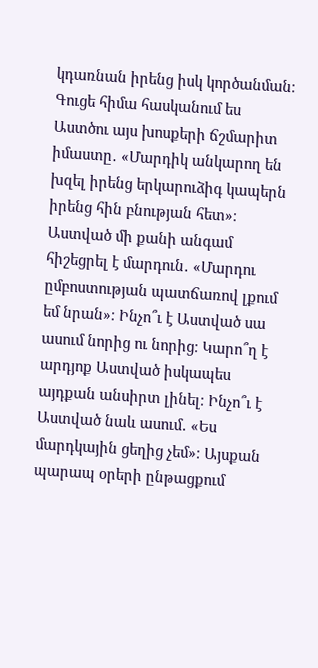կդառնան իրենց իսկ կործանման։ Գուցե հիմա հասկանում ես Աստծու այս խոսքերի ճշմարիտ իմաստը․ «Մարդիկ անկարող են խզել իրենց երկարուձիգ կապերն իրենց հին բնության հետ»։ Աստված մի քանի անգամ հիշեցրել է մարդուն․ «Մարդու ըմբոստության պատճառով լքում եմ նրան»։ Ինչո՞ւ է Աստված սա ասում նորից ու նորից։ Կարո՞ղ է արդյոք Աստված իսկապես այդքան անսիրտ լինել։ Ինչո՞ւ է Աստված նաև ասում․ «Ես մարդկային ցեղից չեմ»։ Այսքան պարապ օրերի ընթացքում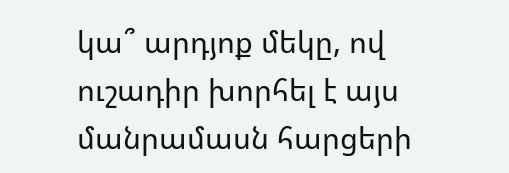կա՞ արդյոք մեկը, ով ուշադիր խորհել է այս մանրամասն հարցերի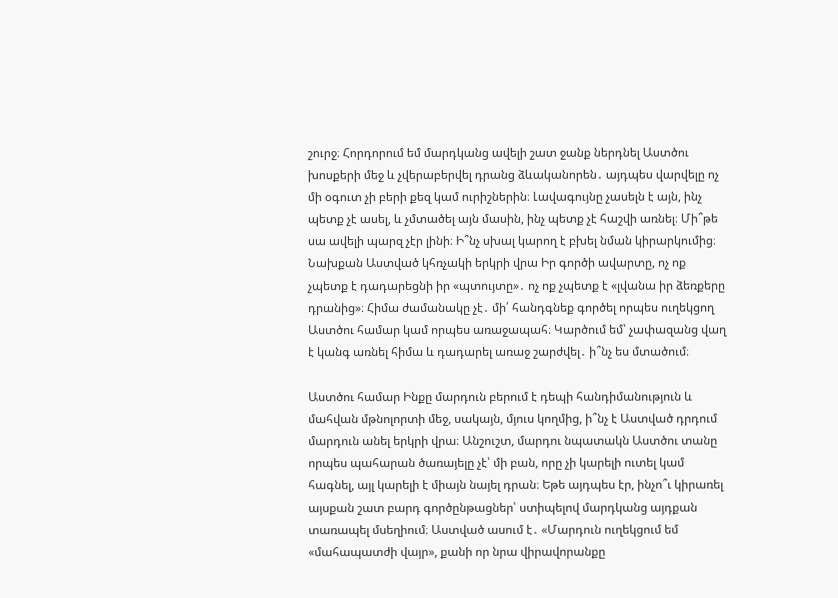շուրջ։ Հորդորում եմ մարդկանց ավելի շատ ջանք ներդնել Աստծու խոսքերի մեջ և չվերաբերվել դրանց ձևականորեն․ այդպես վարվելը ոչ մի օգուտ չի բերի քեզ կամ ուրիշներին։ Լավագույնը չասելն է այն, ինչ պետք չէ ասել, և չմտածել այն մասին, ինչ պետք չէ հաշվի առնել։ Մի՞թե սա ավելի պարզ չէր լինի։ Ի՞նչ սխալ կարող է բխել նման կիրարկումից։ Նախքան Աստված կհռչակի երկրի վրա Իր գործի ավարտը, ոչ ոք չպետք է դադարեցնի իր «պտույտը»․ ոչ ոք չպետք է «լվանա իր ձեռքերը դրանից»։ Հիմա ժամանակը չէ․ մի՛ հանդգնեք գործել որպես ուղեկցող Աստծու համար կամ որպես առաջապահ։ Կարծում եմ՝ չափազանց վաղ է կանգ առնել հիմա և դադարել առաջ շարժվել․ ի՞նչ ես մտածում։

Աստծու համար Ինքը մարդուն բերում է դեպի հանդիմանություն և մահվան մթնոլորտի մեջ, սակայն, մյուս կողմից, ի՞նչ է Աստված դրդում մարդուն անել երկրի վրա։ Անշուշտ, մարդու նպատակն Աստծու տանը որպես պահարան ծառայելը չէ՝ մի բան, որը չի կարելի ուտել կամ հագնել, այլ կարելի է միայն նայել դրան։ Եթե այդպես էր, ինչո՞ւ կիրառել այսքան շատ բարդ գործընթացներ՝ ստիպելով մարդկանց այդքան տառապել մսեղիում։ Աստված ասում է․ «Մարդուն ուղեկցում եմ «մահապատժի վայր», քանի որ նրա վիրավորանքը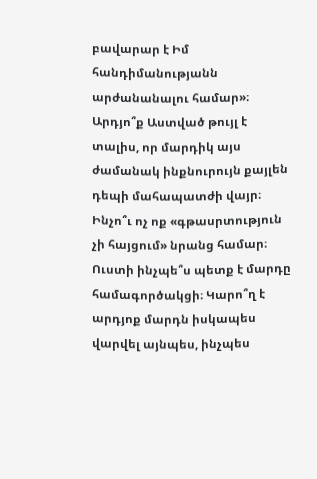բավարար է Իմ հանդիմանությանն արժանանալու համար»։ Արդյո՞ք Աստված թույլ է տալիս, որ մարդիկ այս ժամանակ ինքնուրույն քայլեն դեպի մահապատժի վայր։ Ինչո՞ւ ոչ ոք «գթասրտություն չի հայցում» նրանց համար։ Ուստի ինչպե՞ս պետք է մարդը համագործակցի։ Կարո՞ղ է արդյոք մարդն իսկապես վարվել այնպես, ինչպես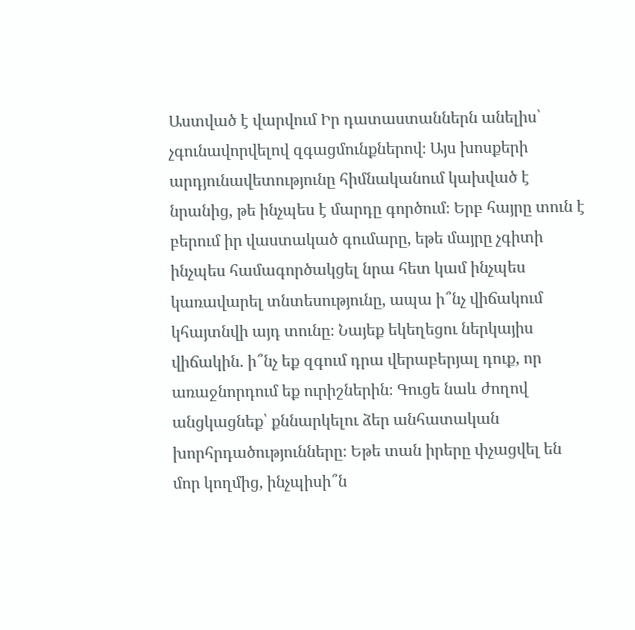Աստված է վարվում Իր դատաստաններն անելիս՝ չգունավորվելով զգացմունքներով։ Այս խոսքերի արդյունավետությունը հիմնականում կախված է նրանից, թե ինչպես է մարդը գործում։ Երբ հայրը տուն է բերում իր վաստակած գումարը, եթե մայրը չգիտի ինչպես համագործակցել նրա հետ կամ ինչպես կառավարել տնտեսությունը, ապա ի՞նչ վիճակում կհայտնվի այդ տունը։ Նայեք եկեղեցու ներկայիս վիճակին. ի՞նչ եք զգում դրա վերաբերյալ դուք, որ առաջնորդում եք ուրիշներին։ Գուցե նաև ժողով անցկացնեք՝ քննարկելու ձեր անհատական խորհրդածությունները։ Եթե տան իրերը փչացվել են մոր կողմից, ինչպիսի՞ն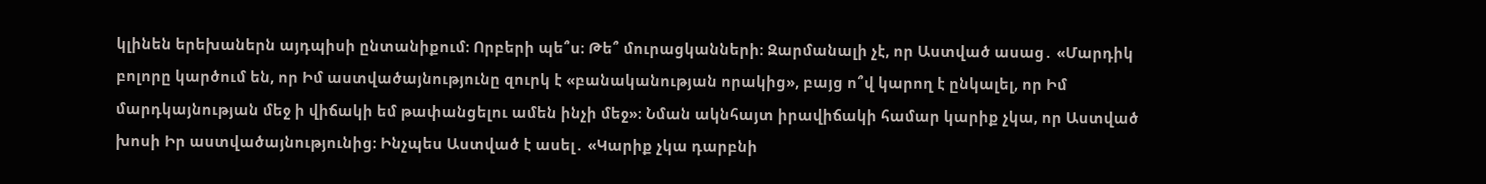կլինեն երեխաներն այդպիսի ընտանիքում։ Որբերի պե՞ս։ Թե՞ մուրացկանների։ Զարմանալի չէ, որ Աստված ասաց․ «Մարդիկ բոլորը կարծում են, որ Իմ աստվածայնությունը զուրկ է «բանականության որակից», բայց ո՞վ կարող է ընկալել, որ Իմ մարդկայնության մեջ ի վիճակի եմ թափանցելու ամեն ինչի մեջ»։ Նման ակնհայտ իրավիճակի համար կարիք չկա, որ Աստված խոսի Իր աստվածայնությունից։ Ինչպես Աստված է ասել․ «Կարիք չկա դարբնի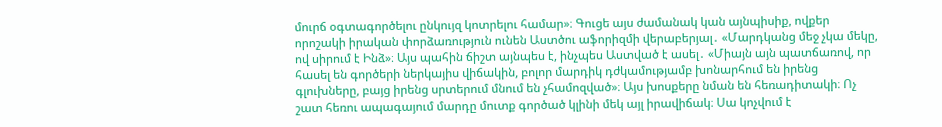մուրճ օգտագործելու ընկույզ կոտրելու համար»։ Գուցե այս ժամանակ կան այնպիսիք, ովքեր որոշակի իրական փորձառություն ունեն Աստծու աֆորիզմի վերաբերյալ․ «Մարդկանց մեջ չկա մեկը, ով սիրում է Ինձ»։ Այս պահին ճիշտ այնպես է, ինչպես Աստված է ասել․ «Միայն այն պատճառով, որ հասել են գործերի ներկայիս վիճակին, բոլոր մարդիկ դժկամությամբ խոնարհում են իրենց գլուխները, բայց իրենց սրտերում մնում են չհամոզված»։ Այս խոսքերը նման են հեռադիտակի։ Ոչ շատ հեռու ապագայում մարդը մուտք գործած կլինի մեկ այլ իրավիճակ։ Սա կոչվում է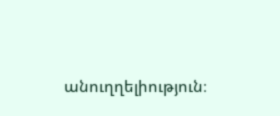անուղղելիություն։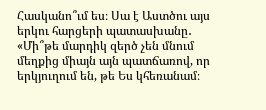Հասկանո՞ւմ ես։ Սա է Աստծու այս երկու հարցերի պատասխանը․ «Մի՞թե մարդիկ զերծ չեն մնում մեղքից միայն այն պատճառով, որ երկյուղում են, թե Ես կհեռանամ։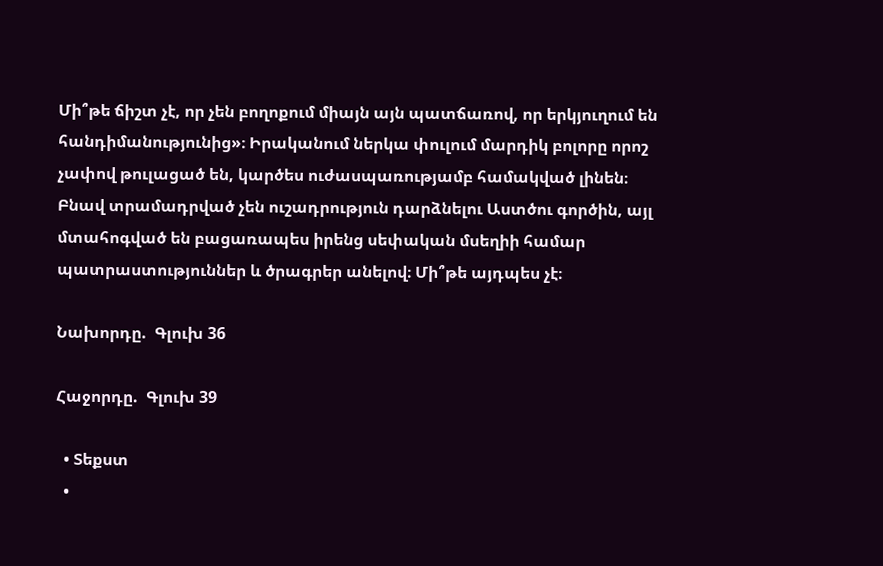Մի՞թե ճիշտ չէ, որ չեն բողոքում միայն այն պատճառով, որ երկյուղում են հանդիմանությունից»։ Իրականում ներկա փուլում մարդիկ բոլորը որոշ չափով թուլացած են, կարծես ուժասպառությամբ համակված լինեն։ Բնավ տրամադրված չեն ուշադրություն դարձնելու Աստծու գործին, այլ մտահոգված են բացառապես իրենց սեփական մսեղիի համար պատրաստություններ և ծրագրեր անելով։ Մի՞թե այդպես չէ։

Նախորդը.  Գլուխ 36

Հաջորդը.  Գլուխ 39

  • Տեքստ
  •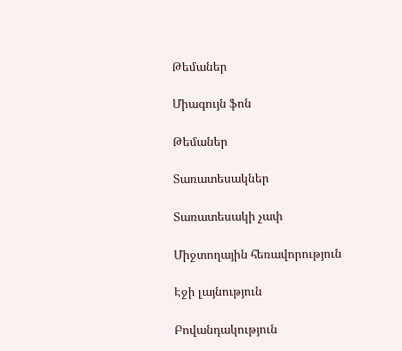Թեմաներ

Միագույն ֆոն

Թեմաներ

Տառատեսակներ

Տառատեսակի չափ

Միջտողային հեռավորություն

Էջի լայնություն

Բովանդակություն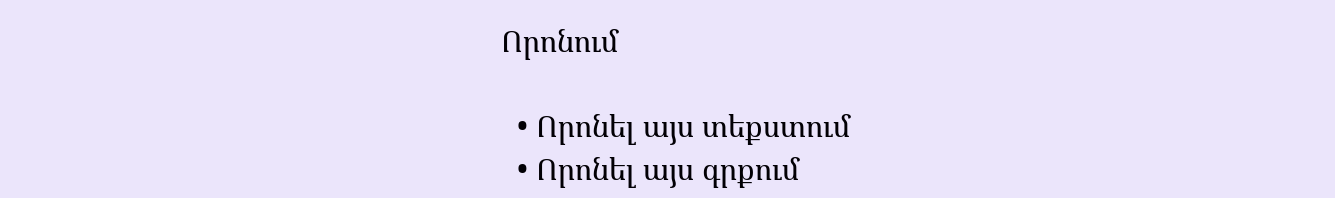Որոնում

  • Որոնել այս տեքստում
  • Որոնել այս գրքում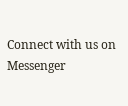Connect with us on Messenger